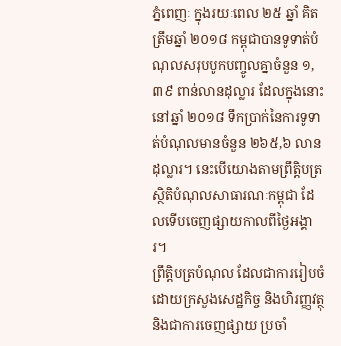ភ្នំពេញៈ ក្នុងរយៈពេល ២៥ ឆ្នាំ គិតត្រឹមឆ្នាំ ២០១៨ កម្ពុជាបានទូទាត់បំណុលសរុបបូកបញ្ចូលគ្នាចំនួន ១,៣៩ ពាន់លានដុល្លារ ដែលក្នុងនោះនៅឆ្នាំ ២០១៨ ទឹកប្រាក់នៃការទូទាត់បំណុលមានចំនួន ២៦៥,៦ លានដុល្លារ។ នេះបើយោងតាមព្រឹត្តិបត្រស្ថិតិបំណុលសាធារណៈកម្ពុជា ដែលទើបចេញផ្សាយកាលពីថ្ងៃអង្គារ។
ព្រឹត្តិបត្របំណុល ដែលជាការរៀបចំដោយក្រសួងសេដ្ឋកិច្ច និងហិរញ្ញវត្ថុ និងជាការចេញផ្សាយ ប្រចាំ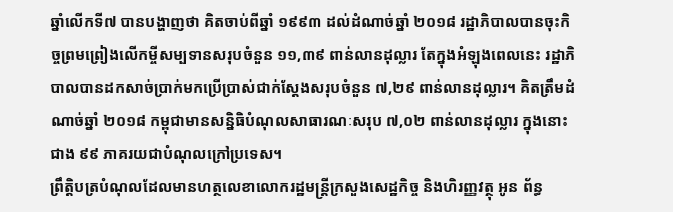ឆ្នាំលើកទី៧ បានបង្ហាញថា គិតចាប់ពីឆ្នាំ ១៩៩៣ ដល់ដំណាច់ឆ្នាំ ២០១៨ រដ្ឋាភិបាលបានចុះកិច្ចព្រមព្រៀងលើកម្ចីសម្បទានសរុបចំនួន ១១,៣៩ ពាន់លានដុល្លារ តែក្នុងអំឡុងពេលនេះ រដ្ឋាភិបាលបានដកសាច់ប្រាក់មកប្រើប្រាស់ជាក់ស្តែងសរុបចំនួន ៧,២៩ ពាន់លានដុល្លារ។ គិតត្រឹមដំណាច់ឆ្នាំ ២០១៨ កម្ពុជាមានសន្និធិបំណុលសាធារណៈសរុប ៧,០២ ពាន់លានដុល្លារ ក្នុងនោះជាង ៩៩ ភាគរយជាបំណុលក្រៅប្រទេស។
ព្រឹត្តិបត្របំណុលដែលមានហត្ថលេខាលោករដ្ឋមន្រ្តីក្រសួងសេដ្ឋកិច្ច និងហិរញ្ញវត្ថុ អូន ព័ន្ធ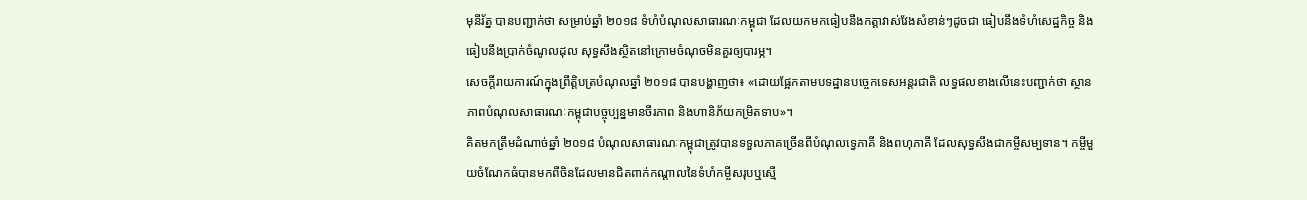មុនីរ័ត្ន បានបញ្ជាក់ថា សម្រាប់ឆ្នាំ ២០១៨ ទំហំបំណុលសាធារណៈកម្ពុជា ដែលយកមកធៀបនឹងកត្តាវាស់វែងសំខាន់ៗដូចជា ធៀបនឹងទំហំសេដ្ឋកិច្ច និងធៀបនឹងប្រាក់ចំណូលដុល សុទ្ធសឹងស្ថិតនៅក្រោមចំណុចមិនគួរឲ្យបារម្ភ។
សេចក្តីរាយការណ៍ក្នុងព្រឹត្តិបត្របំណុលឆ្នាំ ២០១៨ បានបង្ហាញថា៖ «ដោយផ្អែកតាមបទដ្ឋានបច្ចេកទេសអន្តរជាតិ លទ្ធផលខាងលើនេះបញ្ជាក់ថា ស្ថានភាពបំណុលសាធារណៈកម្ពុជាបច្ចុប្បន្នមានចីរភាព និងហានិភ័យកម្រិតទាប»។
គិតមកត្រឹមដំណាច់ឆ្នាំ ២០១៨ បំណុលសាធារណៈកម្ពុជាត្រូវបានទទួលភាគច្រើនពីបំណុលទ្វេភាគី និងពហុភាគី ដែលសុទ្ធសឹងជាកម្ចីសម្បទាន។ កម្ចីមួយចំណែកធំបានមកពីចិនដែលមានជិតពាក់កណ្តាលនៃទំហំកម្ចីសរុបឬស្មើ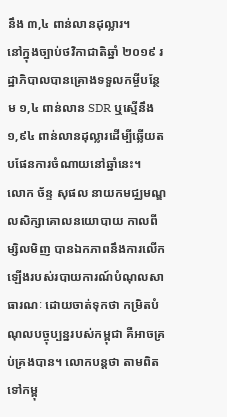នឹង ៣,៤ ពាន់លានដុល្លារ។
នៅក្នុងច្បាប់ថវិកាជាតិឆ្នាំ ២០១៩ រដ្ឋាភិបាលបានគ្រោងទទួលកម្ចីបន្ថែម ១,៤ ពាន់លាន SDR ឬស្មើនឹង ១,៩៤ ពាន់លានដុល្លារដើម្បីឆ្លើយតបផែនការចំណាយនៅឆ្នាំនេះ។
លោក ច័ន្ទ សុផល នាយកមជ្ឈមណ្ឌលសិក្សាគោលនយោបាយ កាលពីម្សិលមិញ បានឯកភាពនឹងការលើកឡើងរបស់របាយការណ៍បំណុលសាធារណៈ ដោយចាត់ទុកថា កម្រិតបំណុលបច្ចុប្បន្នរបស់កម្ពុជា គឺអាចគ្រប់គ្រងបាន។ លោកបន្តថា តាមពិតទៅកម្ពុ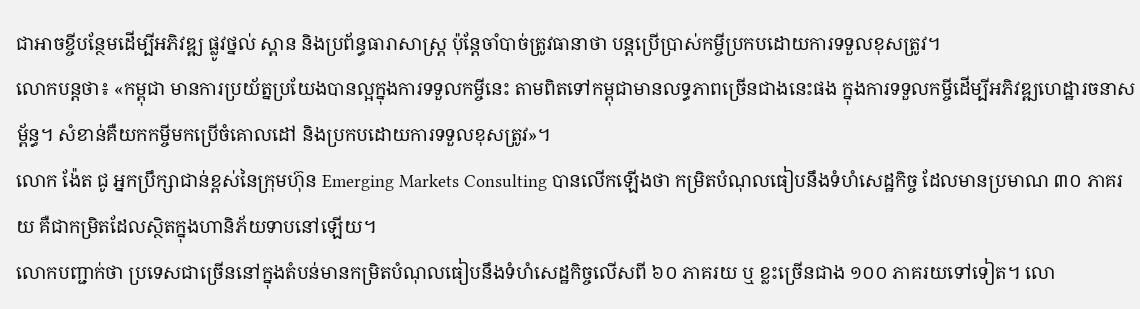ជាអាចខ្ចីបន្ថែមដើម្បីអភិវឌ្ឍ ផ្លូវថ្នល់ ស្ពាន និងប្រព័ន្ធធារាសាស្រ្ដ ប៉ុន្តែចាំបាច់ត្រូវធានាថា បន្តប្រើប្រាស់កម្ចីប្រកបដោយការទទួលខុសត្រូវ។
លោកបន្តថា៖ «កម្ពុជា មានការប្រយ័ត្នប្រយែងបានល្អក្នុងការទទួលកម្ចីនេះ តាមពិតទៅកម្ពុជាមានលទ្ធភាពច្រើនជាងនេះផង ក្នុងការទទួលកម្ចីដើម្បីអភិវឌ្ឍហេដ្ឋារចនាសម្ព័ន្ធ។ សំខាន់គឺយកកម្ចីមកប្រើចំគោលដៅ និងប្រកបដោយការទទួលខុសត្រូវ»។
លោក ង៉ែត ជូ អ្នកប្រឹក្សាជាន់ខ្ពស់នៃក្រុមហ៊ុន Emerging Markets Consulting បានលើកឡើងថា កម្រិតបំណុលធៀបនឹងទំហំសេដ្ឋកិច្ច ដែលមានប្រមាណ ៣០ ភាគរយ គឺជាកម្រិតដែលស្ថិតក្នុងហានិភ័យទាបនៅឡើយ។
លោកបញ្ជាក់ថា ប្រទេសជាច្រើននៅក្នុងតំបន់មានកម្រិតបំណុលធៀបនឹងទំហំសេដ្ឋកិច្ចលើសពី ៦០ ភាគរយ ឬ ខ្លះច្រើនជាង ១០០ ភាគរយទៅទៀត។ លោ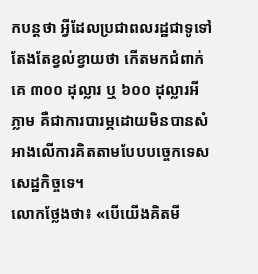កបន្តថា អ្វីដែលប្រជាពលរដ្ឋជាទូទៅ តែងតែខ្វល់ខ្វាយថា កើតមកជំពាក់គេ ៣០០ ដុល្លារ ឬ ៦០០ ដុល្លារអីភ្លាម គឺជាការបារម្ភដោយមិនបានសំអាងលើការគិតតាមបែបបច្ចេកទេសសេដ្ឋកិច្ចទេ។
លោកថ្លែងថា៖ «បើយើងគិតមី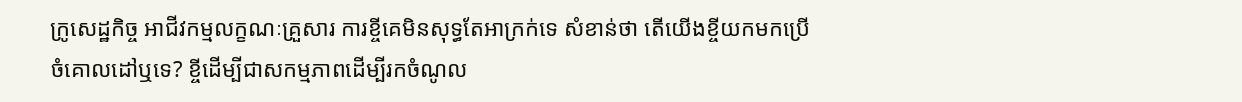ក្រូសេដ្ឋកិច្ច អាជីវកម្មលក្ខណៈគ្រួសារ ការខ្ចីគេមិនសុទ្ធតែអាក្រក់ទេ សំខាន់ថា តើយើងខ្ចីយកមកប្រើចំគោលដៅឬទេ? ខ្ចីដើម្បីជាសកម្មភាពដើម្បីរកចំណូល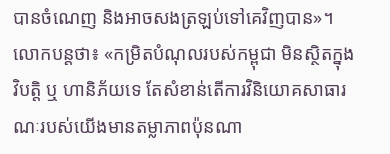បានចំណេញ និងអាចសងត្រឡប់ទៅគេវិញបាន»។ លោកបន្តថា៖ «កម្រិតបំណុលរបស់កម្ពុជា មិនស្ថិតក្នុងវិបត្តិ ឬ ហានិភ័យទេ តែសំខាន់តើការវិនិយោគសាធារណៈរបស់យើងមានតម្លាភាពប៉ុនណា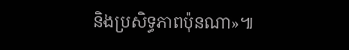និងប្រសិទ្ធភាពប៉ុនណា»៕